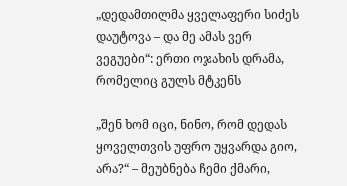„დედამთილმა ყველაფერი სიძეს დაუტოვა – და მე ამას ვერ ვეგუები“: ერთი ოჯახის დრამა, რომელიც გულს მტკენს

„შენ ხომ იცი, ნინო, რომ დედას ყოველთვის უფრო უყვარდა გიო, არა?“ – მეუბნება ჩემი ქმარი,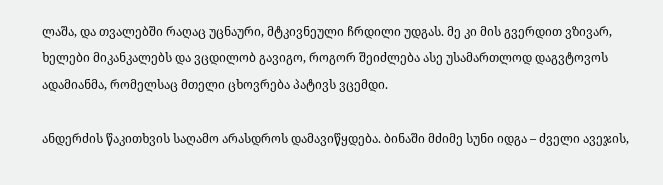ლაშა, და თვალებში რაღაც უცნაური, მტკივნეული ჩრდილი უდგას. მე კი მის გვერდით ვზივარ, ხელები მიკანკალებს და ვცდილობ გავიგო, როგორ შეიძლება ასე უსამართლოდ დაგვტოვოს ადამიანმა, რომელსაც მთელი ცხოვრება პატივს ვცემდი.

ანდერძის წაკითხვის საღამო არასდროს დამავიწყდება. ბინაში მძიმე სუნი იდგა – ძველი ავეჯის,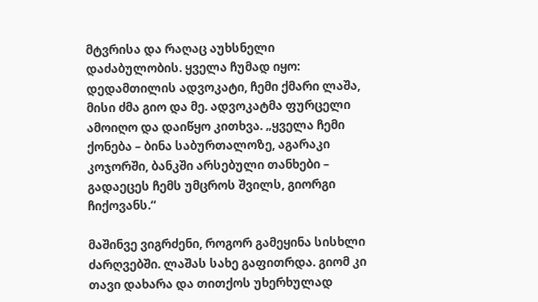მტვრისა და რაღაც აუხსნელი დაძაბულობის. ყველა ჩუმად იყო: დედამთილის ადვოკატი, ჩემი ქმარი ლაშა, მისი ძმა გიო და მე. ადვოკატმა ფურცელი ამოიღო და დაიწყო კითხვა. „ყველა ჩემი ქონება – ბინა საბურთალოზე, აგარაკი კოჯორში, ბანკში არსებული თანხები – გადაეცეს ჩემს უმცროს შვილს, გიორგი ჩიქოვანს.“

მაშინვე ვიგრძენი, როგორ გამეყინა სისხლი ძარღვებში. ლაშას სახე გაფითრდა. გიომ კი თავი დახარა და თითქოს უხერხულად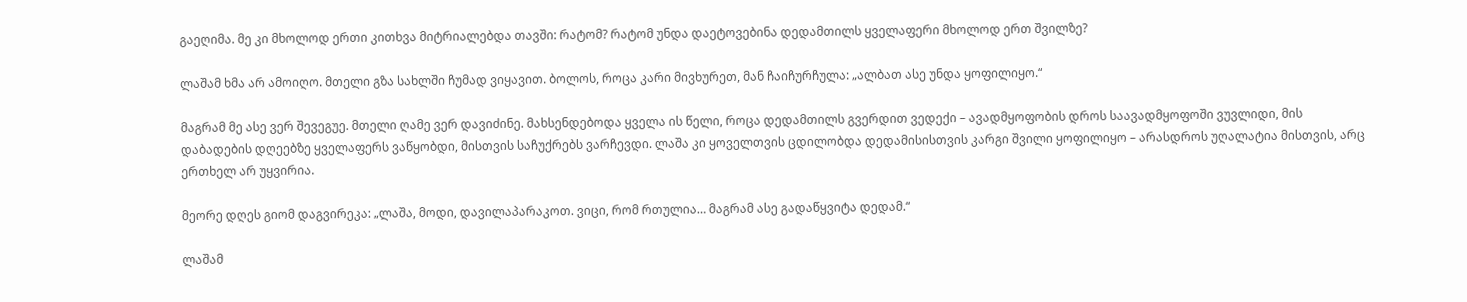გაეღიმა. მე კი მხოლოდ ერთი კითხვა მიტრიალებდა თავში: რატომ? რატომ უნდა დაეტოვებინა დედამთილს ყველაფერი მხოლოდ ერთ შვილზე?

ლაშამ ხმა არ ამოიღო. მთელი გზა სახლში ჩუმად ვიყავით. ბოლოს, როცა კარი მივხურეთ, მან ჩაიჩურჩულა: „ალბათ ასე უნდა ყოფილიყო.“

მაგრამ მე ასე ვერ შევეგუე. მთელი ღამე ვერ დავიძინე. მახსენდებოდა ყველა ის წელი, როცა დედამთილს გვერდით ვედექი – ავადმყოფობის დროს საავადმყოფოში ვუვლიდი, მის დაბადების დღეებზე ყველაფერს ვაწყობდი, მისთვის საჩუქრებს ვარჩევდი. ლაშა კი ყოველთვის ცდილობდა დედამისისთვის კარგი შვილი ყოფილიყო – არასდროს უღალატია მისთვის, არც ერთხელ არ უყვირია.

მეორე დღეს გიომ დაგვირეკა: „ლაშა, მოდი, დავილაპარაკოთ. ვიცი, რომ რთულია… მაგრამ ასე გადაწყვიტა დედამ.“

ლაშამ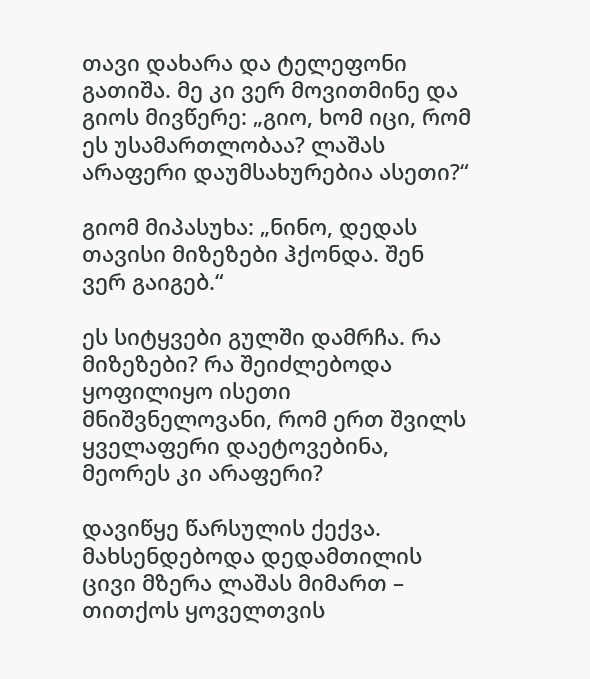თავი დახარა და ტელეფონი გათიშა. მე კი ვერ მოვითმინე და გიოს მივწერე: „გიო, ხომ იცი, რომ ეს უსამართლობაა? ლაშას არაფერი დაუმსახურებია ასეთი?“

გიომ მიპასუხა: „ნინო, დედას თავისი მიზეზები ჰქონდა. შენ ვერ გაიგებ.“

ეს სიტყვები გულში დამრჩა. რა მიზეზები? რა შეიძლებოდა ყოფილიყო ისეთი მნიშვნელოვანი, რომ ერთ შვილს ყველაფერი დაეტოვებინა, მეორეს კი არაფერი?

დავიწყე წარსულის ქექვა. მახსენდებოდა დედამთილის ცივი მზერა ლაშას მიმართ – თითქოს ყოველთვის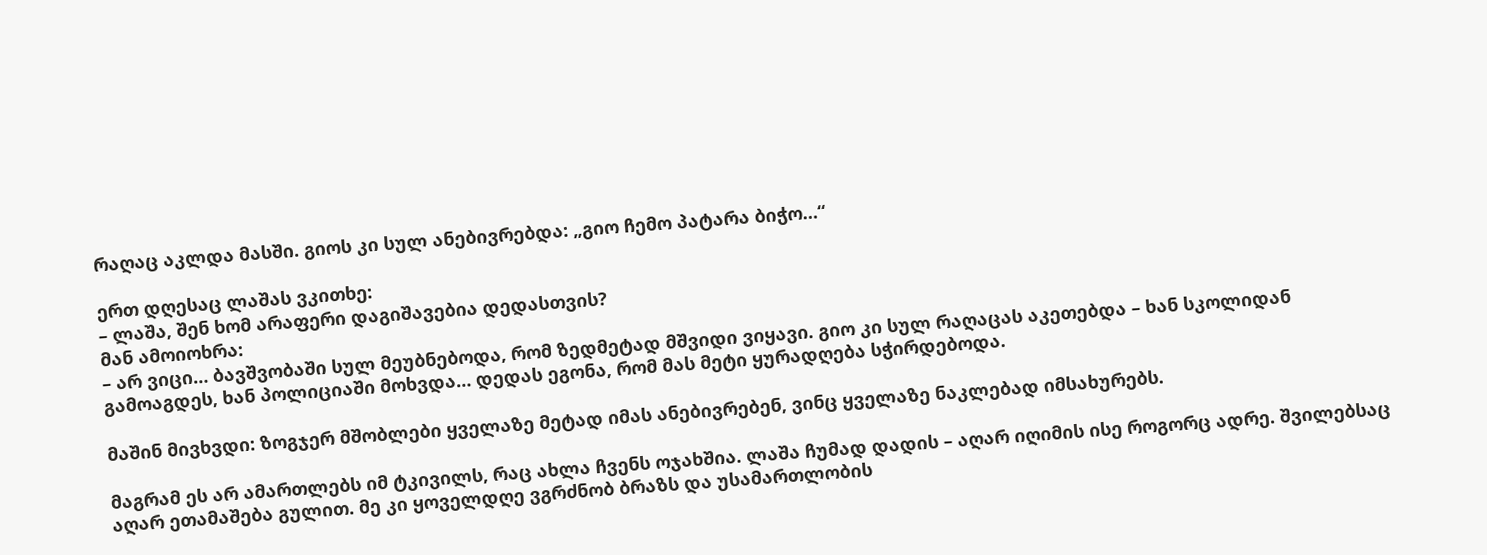რაღაც აკლდა მასში. გიოს კი სულ ანებივრებდა: „გიო ჩემო პატარა ბიჭო…“

ერთ დღესაც ლაშას ვკითხე:
– ლაშა, შენ ხომ არაფერი დაგიშავებია დედასთვის?
მან ამოიოხრა:
– არ ვიცი… ბავშვობაში სულ მეუბნებოდა, რომ ზედმეტად მშვიდი ვიყავი. გიო კი სულ რაღაცას აკეთებდა – ხან სკოლიდან გამოაგდეს, ხან პოლიციაში მოხვდა… დედას ეგონა, რომ მას მეტი ყურადღება სჭირდებოდა.

მაშინ მივხვდი: ზოგჯერ მშობლები ყველაზე მეტად იმას ანებივრებენ, ვინც ყველაზე ნაკლებად იმსახურებს.

მაგრამ ეს არ ამართლებს იმ ტკივილს, რაც ახლა ჩვენს ოჯახშია. ლაშა ჩუმად დადის – აღარ იღიმის ისე როგორც ადრე. შვილებსაც აღარ ეთამაშება გულით. მე კი ყოველდღე ვგრძნობ ბრაზს და უსამართლობის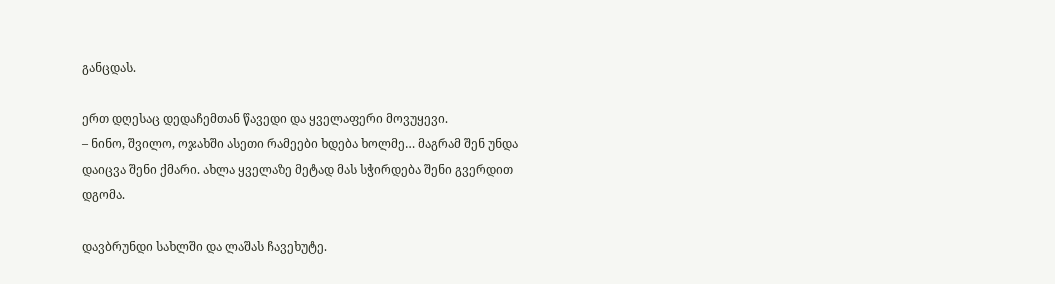განცდას.

ერთ დღესაც დედაჩემთან წავედი და ყველაფერი მოვუყევი.
– ნინო, შვილო, ოჯახში ასეთი რამეები ხდება ხოლმე… მაგრამ შენ უნდა დაიცვა შენი ქმარი. ახლა ყველაზე მეტად მას სჭირდება შენი გვერდით დგომა.

დავბრუნდი სახლში და ლაშას ჩავეხუტე.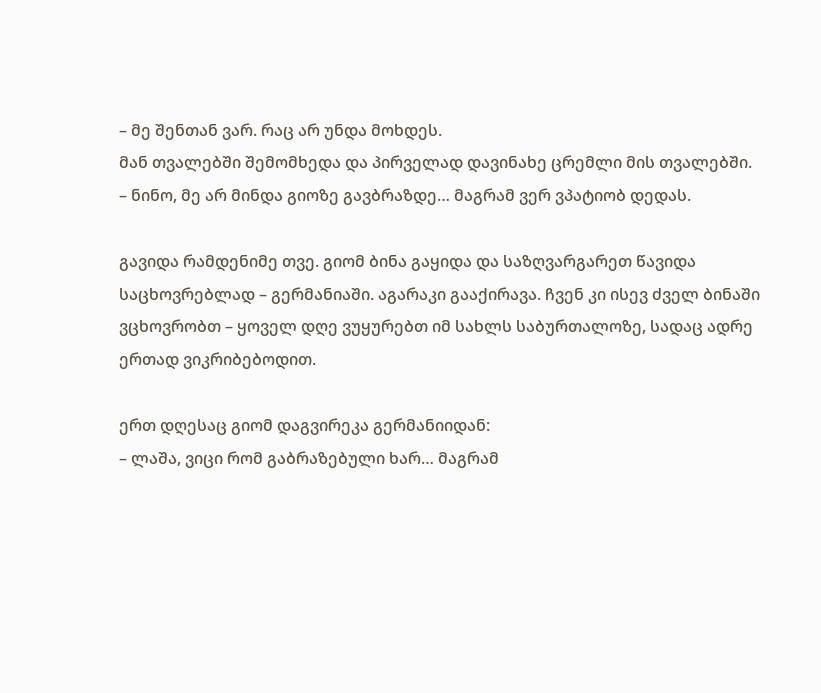– მე შენთან ვარ. რაც არ უნდა მოხდეს.
მან თვალებში შემომხედა და პირველად დავინახე ცრემლი მის თვალებში.
– ნინო, მე არ მინდა გიოზე გავბრაზდე… მაგრამ ვერ ვპატიობ დედას.

გავიდა რამდენიმე თვე. გიომ ბინა გაყიდა და საზღვარგარეთ წავიდა საცხოვრებლად – გერმანიაში. აგარაკი გააქირავა. ჩვენ კი ისევ ძველ ბინაში ვცხოვრობთ – ყოველ დღე ვუყურებთ იმ სახლს საბურთალოზე, სადაც ადრე ერთად ვიკრიბებოდით.

ერთ დღესაც გიომ დაგვირეკა გერმანიიდან:
– ლაშა, ვიცი რომ გაბრაზებული ხარ… მაგრამ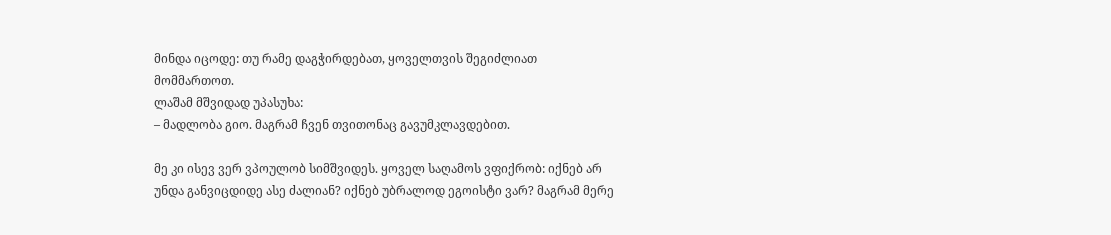მინდა იცოდე: თუ რამე დაგჭირდებათ, ყოველთვის შეგიძლიათ მომმართოთ.
ლაშამ მშვიდად უპასუხა:
– მადლობა გიო. მაგრამ ჩვენ თვითონაც გავუმკლავდებით.

მე კი ისევ ვერ ვპოულობ სიმშვიდეს. ყოველ საღამოს ვფიქრობ: იქნებ არ უნდა განვიცდიდე ასე ძალიან? იქნებ უბრალოდ ეგოისტი ვარ? მაგრამ მერე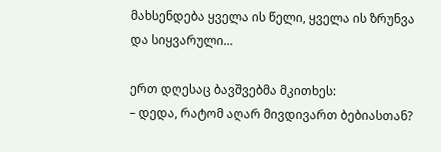მახსენდება ყველა ის წელი, ყველა ის ზრუნვა და სიყვარული…

ერთ დღესაც ბავშვებმა მკითხეს:
– დედა, რატომ აღარ მივდივართ ბებიასთან?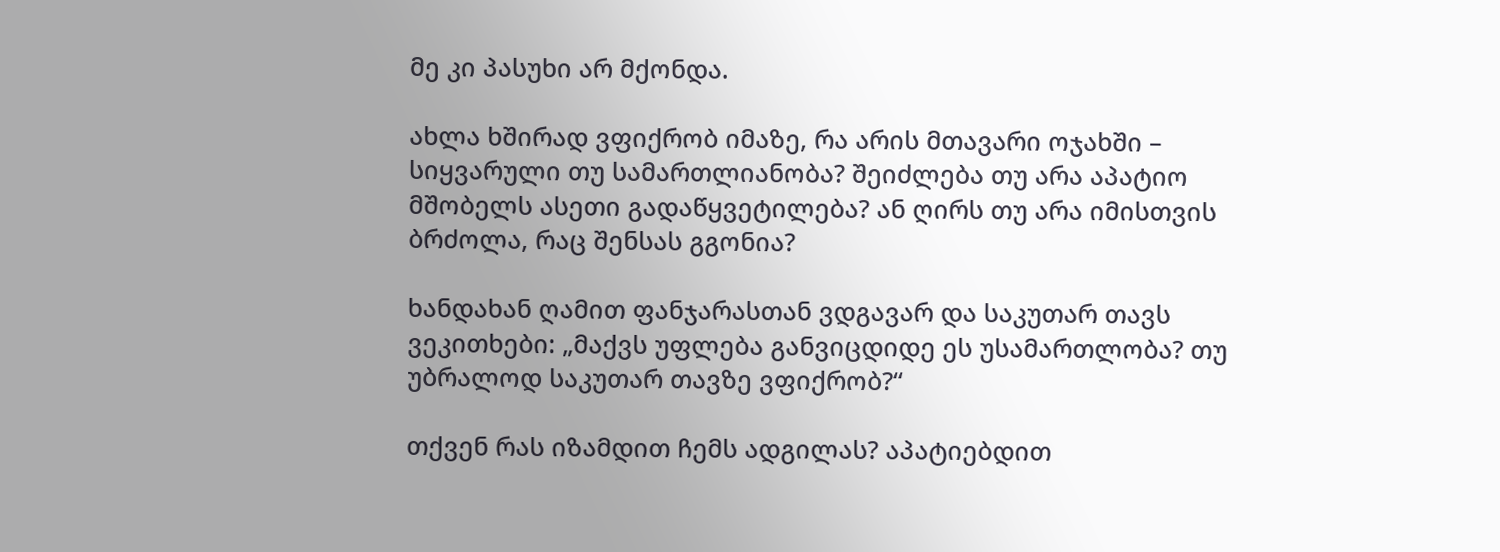მე კი პასუხი არ მქონდა.

ახლა ხშირად ვფიქრობ იმაზე, რა არის მთავარი ოჯახში – სიყვარული თუ სამართლიანობა? შეიძლება თუ არა აპატიო მშობელს ასეთი გადაწყვეტილება? ან ღირს თუ არა იმისთვის ბრძოლა, რაც შენსას გგონია?

ხანდახან ღამით ფანჯარასთან ვდგავარ და საკუთარ თავს ვეკითხები: „მაქვს უფლება განვიცდიდე ეს უსამართლობა? თუ უბრალოდ საკუთარ თავზე ვფიქრობ?“

თქვენ რას იზამდით ჩემს ადგილას? აპატიებდით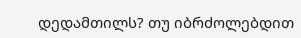დედამთილს? თუ იბრძოლებდით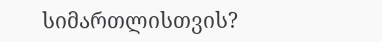სიმართლისთვის?